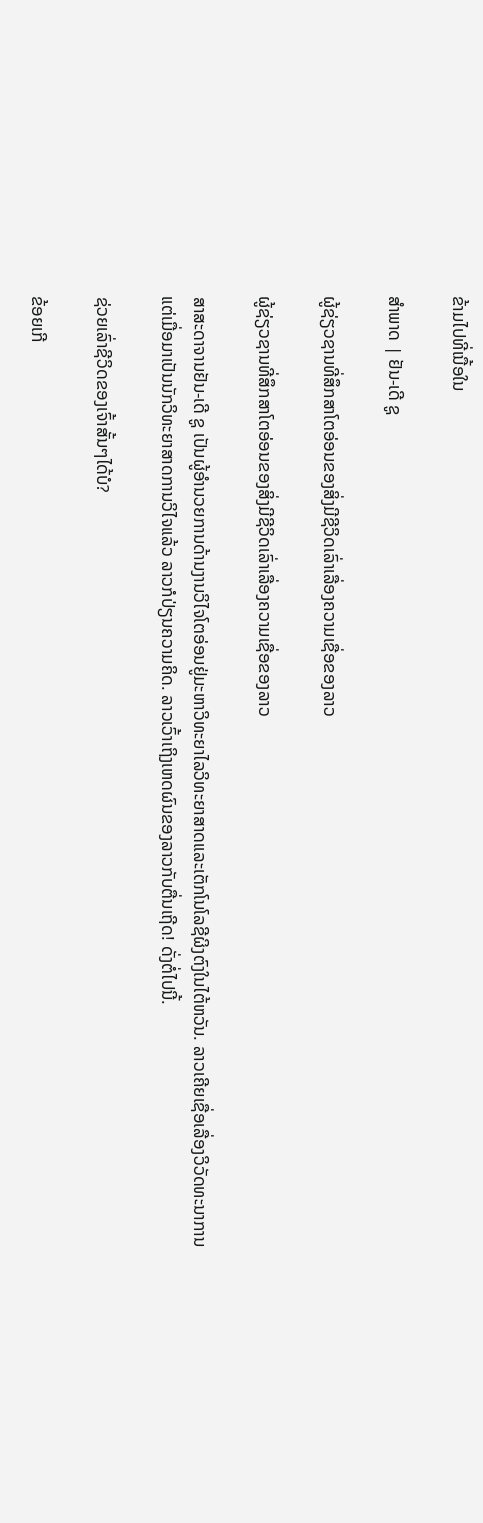ຂ້າມໄປທີ່ເນື້ອໃນ

ສຳພາດ | ຢັນ-ເດີ ຊູ

ຜູ້ຊ່ຽວຊານທີ່ສຶກສາໂຕອ່ອນຂອງສິ່ງມີຊີວິດເລົ່າເລື່ອງຄວາມເຊື່ອຂອງລາວ

ຜູ້ຊ່ຽວຊານທີ່ສຶກສາໂຕອ່ອນຂອງສິ່ງມີຊີວິດເລົ່າເລື່ອງຄວາມເຊື່ອຂອງລາວ

ສາສະດາຈານຢັນ-ເດີ ຊູ ເປັນຜູ້ອຳນວຍການດ້ານງານວິໄຈໂຕອ່ອນຢູ່ມະຫາວິທະຍາໄລວິທະຍາສາດແລະເຕັກໂນໂລຊີຜິງຕົງໃນໄຕ້ຫວັນ. ລາວເຄີຍເຊື່ອເລື່ອງວິວັດທະນາການ ແຕ່ເມື່ອມາເປັນນັກວິທະຍາສາດການວິໄຈແລ້ວ ລາວກໍປ່ຽນຄວາມຄິດ. ລາວເວົ້າເຖິງເຫດຜົນຂອງລາວກັບຕື່ນເຖີດ! ດັ່ງຕໍ່ໄປນີ້.

ຊ່ວຍເລົ່າຊີວິດຂອງເຈົ້າສັ້ນໆໄດ້ບໍ?

ຂ້ອຍເກີ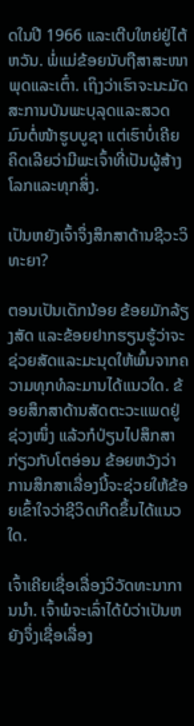ດໃນປີ 1966 ແລະເຕີບໃຫຍ່ຢູ່ໄຕ້ຫວັນ. ພໍ່ແມ່ຂ້ອຍນັບຖືສາສະໜາພຸດແລະເຕົ໋າ. ເຖິງວ່າເຮົາຈະນະມັດສະການບັນພະບຸລຸດແລະສວດມົນຕໍ່ໜ້າຮູບບູຊາ ແຕ່ເຮົາບໍ່ເຄີຍຄິດເລີຍວ່າມີພະເຈົ້າທີ່ເປັນຜູ້ສ້າງໂລກແລະທຸກສິ່ງ.

ເປັນຫຍັງເຈົ້າຈຶ່ງສຶກສາດ້ານຊີວະວິທະຍາ?

ຕອນເປັນເດັກນ້ອຍ ຂ້ອຍມັກລ້ຽງສັດ ແລະຂ້ອຍຢາກຮຽນຮູ້ວ່າຈະຊ່ວຍສັດແລະມະນຸດໃຫ້ພົ້ນຈາກຄວາມທຸກທໍລະມານໄດ້ແນວໃດ. ຂ້ອຍສຶກສາດ້ານສັດຕະວະແພດຢູ່ຊ່ວງໜຶ່ງ ແລ້ວກໍປ່ຽນໄປສຶກສາກ່ຽວກັບໂຕອ່ອນ ຂ້ອຍຫວັງວ່າການສຶກສາເລື່ອງນີ້ຈະຊ່ວຍໃຫ້ຂ້ອຍເຂົ້າໃຈວ່າຊີວິດເກີດຂຶ້ນໄດ້ແນວໃດ.

ເຈົ້າເຄີຍເຊື່ອເລື່ອງວິວັດທະນາການນຳ. ເຈົ້າພໍຈະເລົ່າໄດ້ບໍວ່າເປັນຫຍັງຈຶ່ງເຊື່ອເລື່ອງ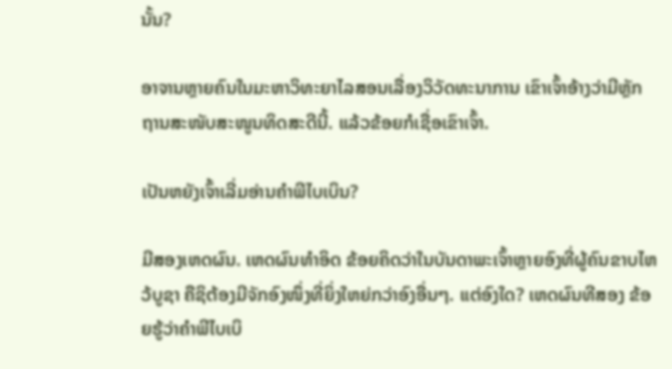ນັ້ນ?

ອາຈານຫຼາຍຄົນໃນມະຫາວິທະຍາໄລສອນເລື່ອງວິວັດທະນາການ ເຂົາເຈົ້າອ້າງວ່າມີຫຼັກຖານສະໜັບສະໜູນທິດສະດີນີ້. ແລ້ວຂ້ອຍກໍເຊື່ອເຂົາເຈົ້າ.

ເປັນຫຍັງເຈົ້າເລີ່ມອ່ານຄຳພີໄບເບິນ?

ມີສອງເຫດຜົນ. ເຫດຜົນທຳອິດ ຂ້ອຍຄິດວ່າໃນບັນດາພະເຈົ້າຫຼາຍອົງທີ່ຜູ້ຄົນຂາບໄຫວ້ບູຊາ ຄືຊິຕ້ອງມີຈັກອົງໜຶ່ງທີ່ຍິ່ງໃຫຍ່ກວ່າອົງອື່ນໆ. ແຕ່ອົງໃດ? ເຫດຜົນທີສອງ ຂ້ອຍຮູ້ວ່າຄຳພີໄບເບິ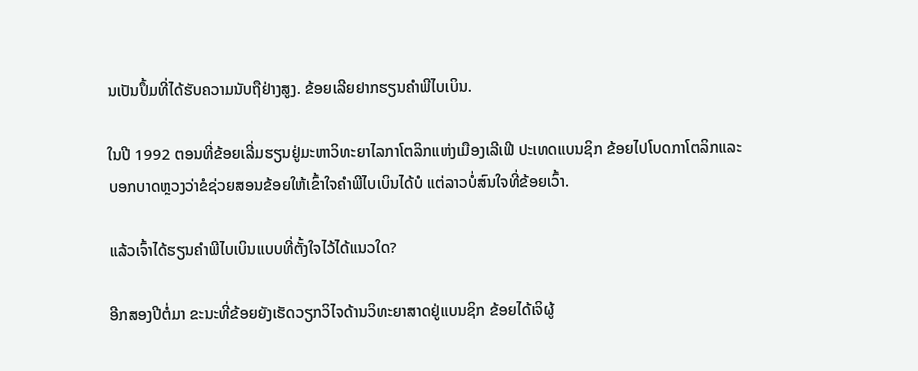ນເປັນປຶ້ມທີ່ໄດ້ຮັບຄວາມນັບຖືຢ່າງສູງ. ຂ້ອຍເລີຍຢາກຮຽນຄຳພີໄບເບິນ.

ໃນປີ 1992 ຕອນທີ່ຂ້ອຍເລີ່ມຮຽນຢູ່ມະຫາວິທະຍາໄລກາໂຕລິກແຫ່ງເມືອງເລີເຟີ ປະເທດແບນຊິກ ຂ້ອຍໄປໂບດກາໂຕລິກແລະບອກບາດຫຼວງວ່າຂໍຊ່ວຍສອນຂ້ອຍໃຫ້ເຂົ້າໃຈຄຳພີໄບເບິນໄດ້ບໍ ແຕ່ລາວບໍ່ສົນໃຈທີ່ຂ້ອຍເວົ້າ.

ແລ້ວເຈົ້າໄດ້ຮຽນຄຳພີໄບເບິນແບບທີ່ຕັ້ງໃຈໄວ້ໄດ້ແນວໃດ?

ອີກສອງປີຕໍ່ມາ ຂະນະທີ່ຂ້ອຍຍັງເຮັດວຽກວິໄຈດ້ານວິທະຍາສາດຢູ່ແບນຊິກ ຂ້ອຍໄດ້ເຈິຜູ້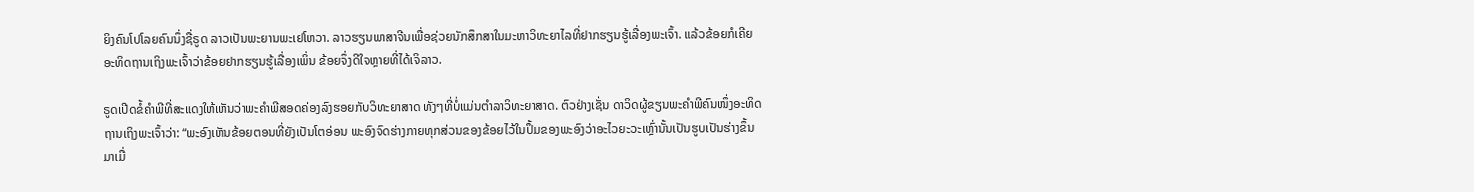ຍິງຄົນໂປໂລຍຄົນນຶ່ງຊື່ຣູດ ລາວເປັນພະຍານພະເຢໂຫວາ. ລາວຮຽນພາສາຈີນເພື່ອຊ່ວຍນັກສຶກສາໃນມະຫາວິທະຍາໄລທີ່ຢາກຮຽນຮູ້ເລື່ອງພະເຈົ້າ. ແລ້ວຂ້ອຍກໍເຄີຍອະທິດຖານເຖິງພະເຈົ້າວ່າຂ້ອຍຢາກຮຽນຮູ້ເລື່ອງເພິ່ນ ຂ້ອຍຈຶ່ງດີໃຈຫຼາຍທີ່ໄດ້ເຈິລາວ.

ຣູດເປີດຂໍ້ຄຳພີທີ່ສະແດງໃຫ້ເຫັນວ່າພະຄຳພີສອດຄ່ອງລົງຮອຍກັບວິທະຍາສາດ ທັງໆທີ່ບໍ່ແມ່ນຕຳລາວິທະຍາສາດ. ຕົວຢ່າງເຊັ່ນ ດາວິດຜູ້ຂຽນພະຄຳພີຄົນໜຶ່ງອະທິດຖານເຖິງພະເຈົ້າວ່າ: “ພະອົງເຫັນຂ້ອຍຕອນທີ່ຍັງເປັນໂຕອ່ອນ ພະອົງຈົດຮ່າງກາຍທຸກສ່ວນຂອງຂ້ອຍໄວ້ໃນປຶ້ມຂອງພະອົງວ່າອະໄວຍະວະເຫຼົ່ານັ້ນເປັນຮູບເປັນຮ່າງຂຶ້ນມາເມື່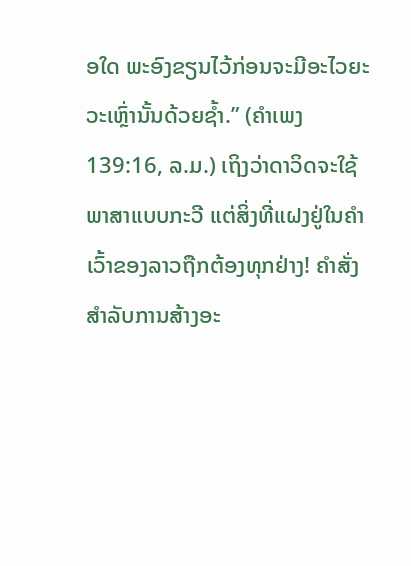ອໃດ ພະອົງຂຽນໄວ້ກ່ອນຈະມີອະໄວຍະວະເຫຼົ່ານັ້ນດ້ວຍຊ້ຳ.” (ຄຳເພງ 139:16, ລ.ມ.) ເຖິງວ່າດາວິດຈະໃຊ້ພາສາແບບກະວີ ແຕ່ສິ່ງທີ່ແຝງຢູ່ໃນຄຳເວົ້າຂອງລາວຖືກຕ້ອງທຸກຢ່າງ! ຄຳສັ່ງສຳລັບການສ້າງອະ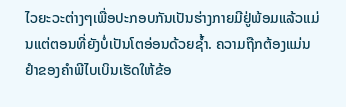ໄວຍະວະຕ່າງໆເພື່ອປະກອບກັນເປັນຮ່າງກາຍມີຢູ່ພ້ອມແລ້ວແມ່ນແຕ່ຕອນທີ່ຍັງບໍ່ເປັນໂຕອ່ອນດ້ວຍຊ້ຳ. ຄວາມຖືກຕ້ອງແມ່ນຢຳຂອງຄຳພີໄບເບິນເຮັດໃຫ້ຂ້ອ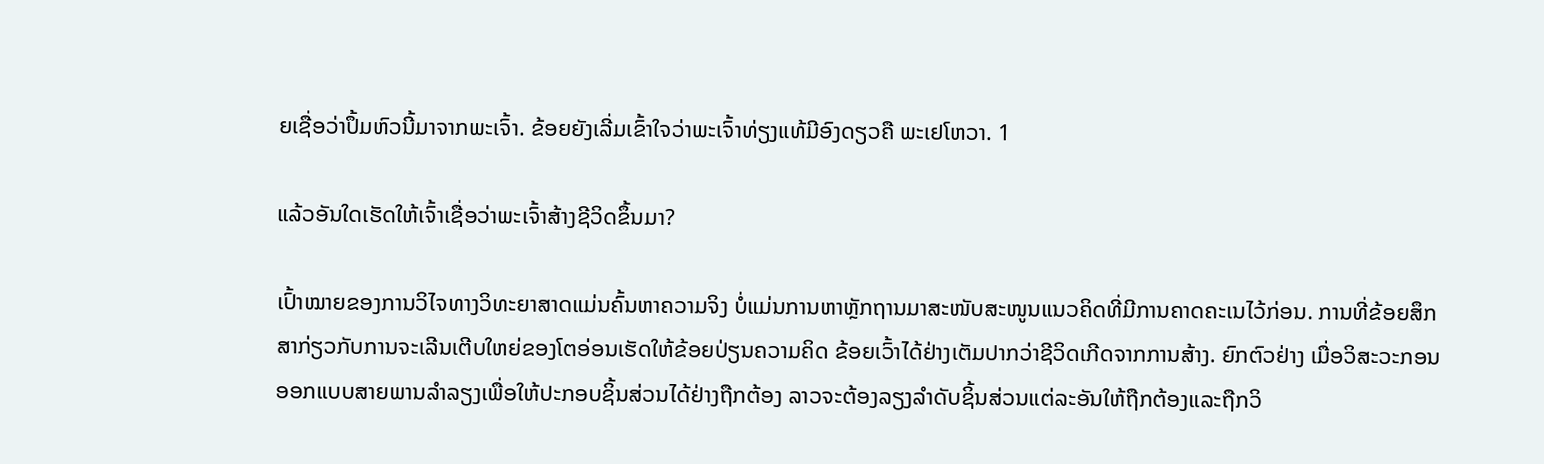ຍເຊື່ອວ່າປຶ້ມຫົວນີ້ມາຈາກພະເຈົ້າ. ຂ້ອຍຍັງເລີ່ມເຂົ້າໃຈວ່າພະເຈົ້າທ່ຽງແທ້ມີອົງດຽວຄື ພະເຢໂຫວາ. 1

ແລ້ວອັນໃດເຮັດໃຫ້ເຈົ້າເຊື່ອວ່າພະເຈົ້າສ້າງຊີວິດຂຶ້ນມາ?

ເປົ້າໝາຍຂອງການວິໄຈທາງວິທະຍາສາດແມ່ນຄົ້ນຫາຄວາມຈິງ ບໍ່ແມ່ນການຫາຫຼັກຖານມາສະໜັບສະໜູນແນວຄິດທີ່ມີການຄາດຄະເນໄວ້ກ່ອນ. ການທີ່ຂ້ອຍສຶກສາກ່ຽວກັບການຈະເລີນເຕີບໃຫຍ່ຂອງໂຕອ່ອນເຮັດໃຫ້ຂ້ອຍປ່ຽນຄວາມຄິດ ຂ້ອຍເວົ້າໄດ້ຢ່າງເຕັມປາກວ່າຊີວິດເກີດຈາກການສ້າງ. ຍົກຕົວຢ່າງ ເມື່ອວິສະວະກອນອອກແບບສາຍພານລຳລຽງເພື່ອໃຫ້ປະກອບຊິ້ນສ່ວນໄດ້ຢ່າງຖືກຕ້ອງ ລາວຈະຕ້ອງລຽງລຳດັບຊິ້ນສ່ວນແຕ່ລະອັນໃຫ້ຖືກຕ້ອງແລະຖືກວິ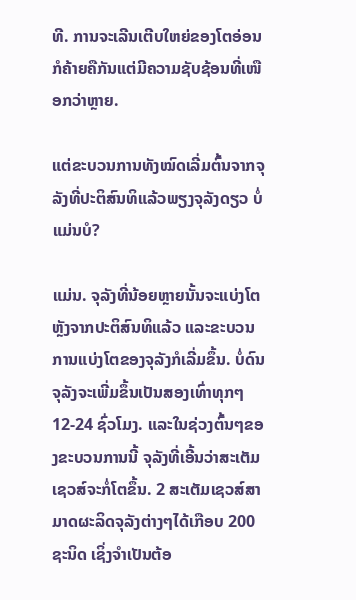ທີ. ການຈະເລີນເຕີບໃຫຍ່ຂອງໂຕອ່ອນກໍຄ້າຍຄືກັນແຕ່ມີຄວາມຊັບຊ້ອນທີ່ເໜືອກວ່າຫຼາຍ.

ແຕ່ຂະບວນການທັງໝົດເລີ່ມຕົ້ນຈາກຈຸລັງທີ່ປະຕິສົນທິແລ້ວພຽງຈຸລັງດຽວ ບໍ່ແມ່ນບໍ?

ແມ່ນ. ຈຸລັງທີ່ນ້ອຍຫຼາຍນັ້ນຈະແບ່ງໂຕຫຼັງຈາກປະຕິສົນທິແລ້ວ ແລະຂະບວນການແບ່ງໂຕຂອງຈຸລັງກໍເລີ່ມຂຶ້ນ. ບໍ່ດົນ ຈຸລັງຈະເພີ່ມຂຶ້ນເປັນສອງເທົ່າທຸກໆ 12-24 ຊົ່ວໂມງ. ແລະໃນຊ່ວງຕົ້ນໆຂອງຂະບວນການນີ້ ຈຸລັງທີ່ເອີ້ນວ່າສະເຕັມເຊວສ໌ຈະກໍ່ໂຕຂຶ້ນ. 2 ສະເຕັມເຊວສ໌ສາມາດຜະລິດຈຸລັງຕ່າງໆໄດ້ເກືອບ 200 ຊະນິດ ເຊິ່ງຈຳເປັນຕ້ອ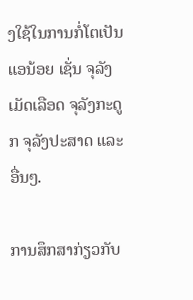ງໃຊ້ໃນການກໍ່ໂຕເປັນແອນ້ອຍ ເຊັ່ນ ຈຸລັງເມັດເລືອດ ຈຸລັງກະດູກ ຈຸລັງປະສາດ ແລະອື່ນໆ.

ການສຶກສາກ່ຽວກັບ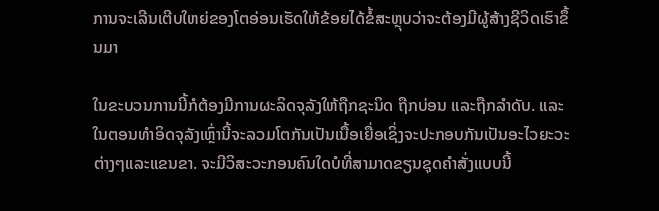ການຈະເລີນເຕີບໃຫຍ່ຂອງໂຕອ່ອນເຮັດໃຫ້ຂ້ອຍໄດ້ຂໍ້ສະຫຼຸບວ່າຈະຕ້ອງມີຜູ້ສ້າງຊີວິດເຮົາຂຶ້ນມາ

ໃນຂະບວນການນີ້ກໍຕ້ອງມີການຜະລິດຈຸລັງໃຫ້ຖືກຊະນິດ ຖືກບ່ອນ ແລະຖືກລຳດັບ. ແລະໃນຕອນທຳອິດຈຸລັງເຫຼົ່ານີ້ຈະລວມໂຕກັນເປັນເນື້ອເຍື່ອເຊິ່ງຈະປະກອບກັນເປັນອະໄວຍະວະຕ່າງໆແລະແຂນຂາ. ຈະມີວິສະວະກອນຄົນໃດບໍທີ່ສາມາດຂຽນຊຸດຄຳສັ່ງແບບນີ້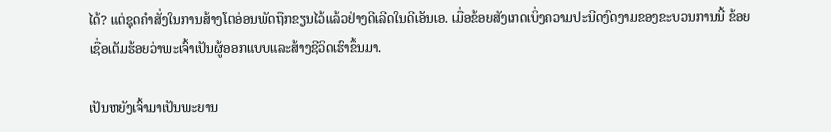ໄດ້? ແຕ່ຊຸດຄຳສັ່ງໃນການສ້າງໂຕອ່ອນພັດຖືກຂຽນໄວ້ແລ້ວຢ່າງດີເລີດໃນດີເອັນເອ. ເມື່ອຂ້ອຍສັງເກດເບິ່ງຄວາມປະນີດງົດງາມຂອງຂະບວນການນີ້ ຂ້ອຍເຊື່ອເຕັມຮ້ອຍວ່າພະເຈົ້າເປັນຜູ້ອອກແບບແລະສ້າງຊີວິດເຮົາຂຶ້ນມາ.

ເປັນຫຍັງເຈົ້າມາເປັນພະຍານ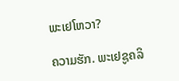ພະເຢໂຫວາ?

ຄວາມຮັກ. ພະເຢຊູຄລິ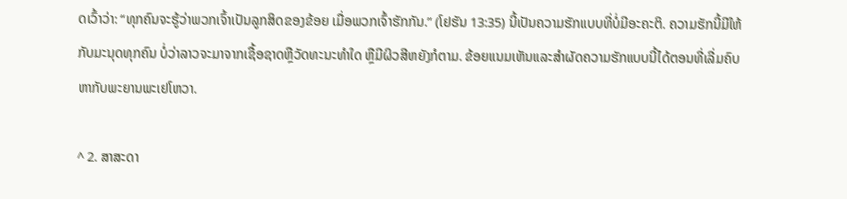ດເວົ້າວ່າ: “ທຸກຄົນຈະຮູ້ວ່າພວກເຈົ້າເປັນລູກສິດຂອງຂ້ອຍ ເມື່ອພວກເຈົ້າຮັກກັນ.” (ໂຢຮັນ 13:35) ນີ້ເປັນຄວາມຮັກແບບທີ່ບໍ່ມີອະຄະຕິ. ຄວາມຮັກນີ້ມີໃຫ້ກັບມະນຸດທຸກຄົນ ບໍ່ວ່າລາວຈະມາຈາກເຊື້ອຊາດຫຼືວັດທະນະທຳໃດ ຫຼືມີຜິວສີຫຍັງກໍຕາມ. ຂ້ອຍແນມເຫັນແລະສຳຜັດຄວາມຮັກແບບນີ້ໄດ້ຕອນທີ່ເລີ່ມຄົບຫາກັບພະຍານພະເຢໂຫວາ.

^ 2. ສາສະດາ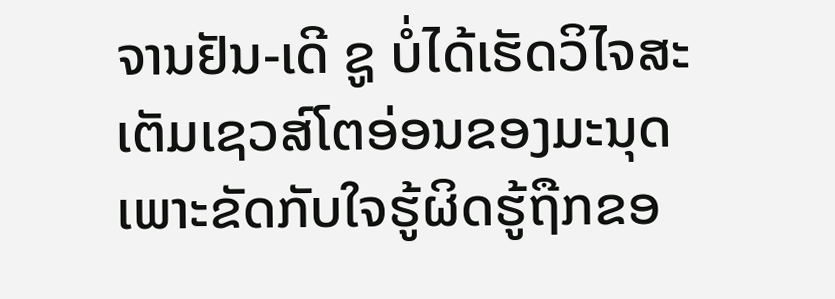ຈານຢັນ-ເດີ ຊູ ບໍ່ໄດ້ເຮັດວິໄຈສະເຕັມເຊວສ໌ໂຕອ່ອນຂອງມະນຸດເພາະຂັດກັບໃຈຮູ້ຜິດຮູ້ຖືກຂອ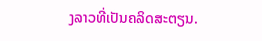ງລາວທີ່ເປັນຄລິດສະຕຽນ.